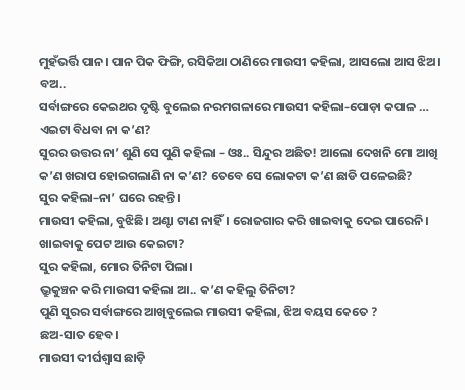ମୁହଁଭର୍ତ୍ତି ପାନ। ପାନ ପିକ ଫିଙ୍ଗି, ରସିକିଆ ଠାଣିରେ ମାଉସୀ କହିଲା, ଆସଲୋ ଆସ ଝିଅ। ବଅ..
ସର୍ବାଙ୍ଗରେ କେଇଥର ଦୃଷ୍ଟି ବୁଲେଇ ନରମଗଳାରେ ମାଉସୀ କହିଲା–ପୋଡ଼ା କପାଳ … ଏଇଟା ବିଧବା ନା କ’ଣ?
ସୁରର ଉତ୍ତର ନା’ ଶୁଣି ସେ ପୁଣି କହିଲା – ଓଃ.. ସିନ୍ଦୁର ଅଛିତ! ଆଲୋ ଦେଖନି ମୋ ଆଖି କ’ଣ ଖରାପ ହୋଇଗଲାଣି ନା କ’ଣ? ତେବେ ସେ ଲୋକଟା କ’ଣ ଛାଡି ପଳେଇଛି?
ସୁର କହିଲା–ନା’ ଘରେ ରହନ୍ତି।
ମାଉସୀ କହିଲା, ବୁଝିଛି। ଅଣ୍ଟା ଟାଣ ନାହିଁ। ରୋଜଗାର କରି ଖାଇବାକୁ ଦେଇ ପାରେନି। ଖାଇବାକୁ ପେଟ ଆଉ କେଇଟା?
ସୁର କହିଲା, ମୋର ତିନିଟା ପିଲା।
ଭ୍ରୁକୁଞ୍ଚନ କରି ମାଉସୀ କହିଲା ଆ.. କ’ଣ କହିଲୁ ତିନିଟା?
ପୁଣି ସୁରର ସର୍ବାଙ୍ଗରେ ଆଖିବୁଲେଇ ମାଉସୀ କହିଲା, ଝିଅ ବୟସ କେତେ ?
ଛଅ-ସାତ ହେବ।
ମାଉସୀ ଦୀର୍ଘଶ୍ବାସ ଛାଡ଼ି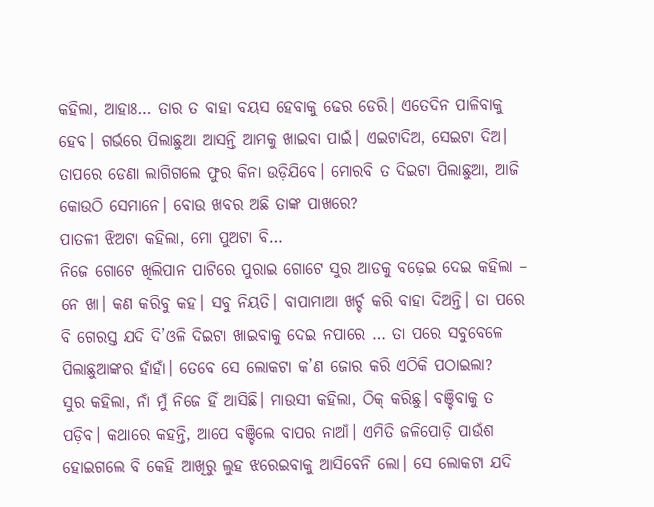କହିଲା, ଆହାଃ… ତାର ତ ବାହା ବୟସ ହେବାକୁ ଢେର ଡେରି। ଏତେଦିନ ପାଳିବାକୁ ହେବ। ଗର୍ଭରେ ପିଲାଛୁଆ ଆସନ୍ତି ଆମକୁ ଖାଇବା ପାଇଁ। ଏଇଟାଦିଅ, ସେଇଟା ଦିଅ। ତାପରେ ଡେଣା ଲାଗିଗଲେ ଫୁର କିନା ଉଡ଼ିଯିବେ। ମୋରବି ତ ଦିଇଟା ପିଲାଛୁଆ, ଆଜି କୋଉଠି ସେମାନେ। ବୋଉ ଖବର ଅଛି ତାଙ୍କ ପାଖରେ?
ପାତଳୀ ଝିଅଟା କହିଲା, ମୋ ପୁଅଟା ବି…
ନିଜେ ଗୋଟେ ଖିଲିପାନ ପାଟିରେ ପୁରାଇ ଗୋଟେ ସୁର ଆଡକୁ ବଢ଼େଇ ଦେଇ କହିଲା – ନେ ଖା। କଣ କରିବୁ କହ। ସବୁ ନିୟତି। ବାପାମାଆ ଖର୍ଚ୍ଚ କରି ବାହା ଦିଅନ୍ତି। ତା ପରେ ବି ଗେରସ୍ତ ଯଦି ଦି’ଓଳି ଦିଇଟା ଖାଇବାକୁ ଦେଇ ନପାରେ … ତା ପରେ ସବୁବେଳେ ପିଲାଛୁଆଙ୍କର ହାଁହାଁ। ତେବେ ସେ ଲୋକଟା କ’ଣ ଜୋର କରି ଏଠିକି ପଠାଇଲା?
ସୁର କହିଲା, ନାଁ ମୁଁ ନିଜେ ହିଁ ଆସିଛି। ମାଉସୀ କହିଲା, ଠିକ୍ କରିଛୁ। ବଞ୍ଚିବାକୁ ତ ପଡ଼ିବ। କଥାରେ କହନ୍ତି, ଆପେ ବଞ୍ଚିଲେ ବାପର ନାଆଁ। ଏମିତି ଜଳିପୋଡ଼ି ପାଉଁଶ ହୋଇଗଲେ ବି କେହି ଆଖିରୁ ଲୁହ ଝରେଇବାକୁ ଆସିବେନି ଲୋ। ସେ ଲୋକଟା ଯଦି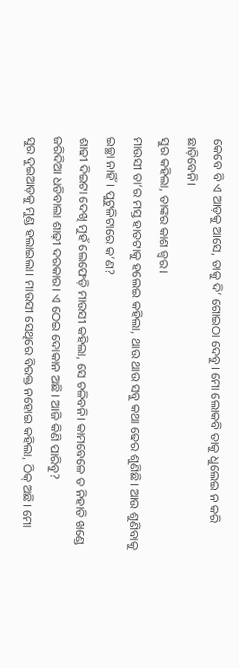କେବେ ବି ଏ ଆଡ଼କୁ ଆସେ, ତାକୁ ଦି’ ଗୋଇଠା ଦେବୁ। ମୋ ଲୋକବି ତାକୁ ଧୁଲେଇ ନ କରି ଛାଡ଼ିବେନି।
ସୁର କହିଲା, ତାଙ୍କର କାଶ ଜ୍ବର।
ମାଉସୀ ତା’ର ମସ୍ତ ହାତଟାକୁ ହଲେଇ କହିଲା, ଥାଉ ଥାଉ ସବୁ କଥା ଢେର ଶୁଣିଛି। ଆଉ ଶୁଣିବାକୁ ଇଚ୍ଛା ନାହିଁ। ପୁଟୁଳିଟାରେ କ’ଣ?
ଶାଢୀ ଦିଇଟା ଦେଖି ମୁହଁ ଲେଫେଡ଼ି ମାଉସୀ କହିଲା, ସେ ଚଳିବନି। କାମବେଳେ ତ ନିହାତି ଖଣ୍ଡେ ଜରିଦିଆ ଧଡିବାଲା ଶାଢ଼ୀ ଦରକାର। ଏ ଠେଇ ଦୋକାନ ଅଛି। ଆଜି କିଣି ପାରିବୁ?
ସୁର ଦୁଇଆଡ଼କୁ ମୁଣ୍ଡ ହଲାଇଲା। ମାଉସୀ ସେଥିରେ ବିରକ୍ତ ନହୋଇ କହିଲା, ଠିକ୍ ଅଛି। ମୋ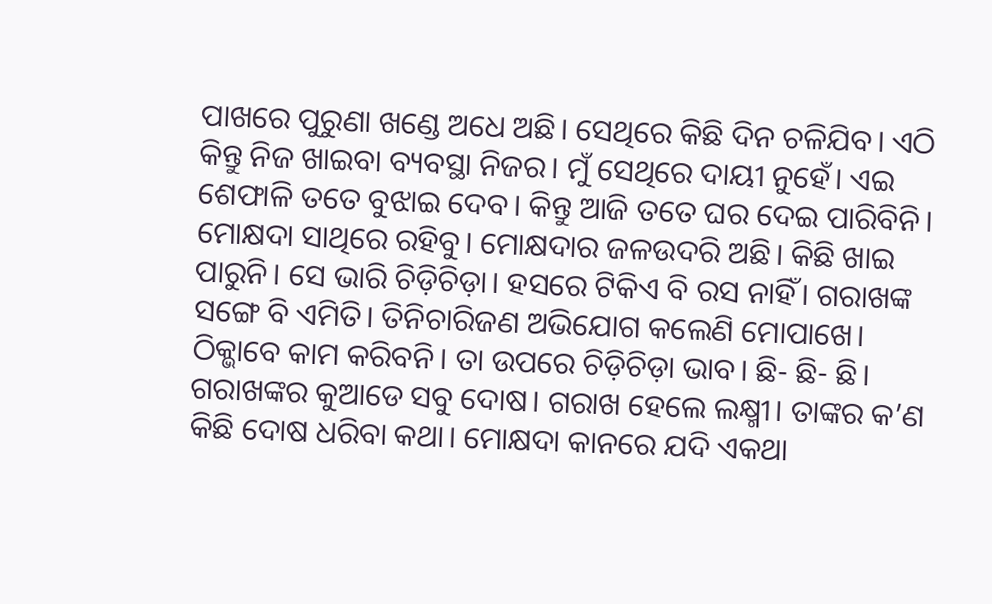ପାଖରେ ପୁରୁଣା ଖଣ୍ଡେ ଅଧେ ଅଛି। ସେଥିରେ କିଛି ଦିନ ଚଳିଯିବ। ଏଠି କିନ୍ତୁ ନିଜ ଖାଇବା ବ୍ୟବସ୍ଥା ନିଜର। ମୁଁ ସେଥିରେ ଦାୟୀ ନୁହେଁ। ଏଇ ଶେଫାଳି ତତେ ବୁଝାଇ ଦେବ। କିନ୍ତୁ ଆଜି ତତେ ଘର ଦେଇ ପାରିବିନି। ମୋକ୍ଷଦା ସାଥିରେ ରହିବୁ। ମୋକ୍ଷଦାର ଜଳଉଦରି ଅଛି। କିଛି ଖାଇ ପାରୁନି। ସେ ଭାରି ଚିଡ଼ିଚିଡ଼ା। ହସରେ ଟିକିଏ ବି ରସ ନାହିଁ। ଗରାଖଙ୍କ ସଙ୍ଗେ ବି ଏମିତି। ତିନିଚାରିଜଣ ଅଭିଯୋଗ କଲେଣି ମୋପାଖେ। ଠିକ୍ଭାବେ କାମ କରିବନି। ତା ଉପରେ ଚିଡ଼ିଚିଡ଼ା ଭାବ। ଛି- ଛି- ଛି।
ଗରାଖଙ୍କର କୁଆଡେ ସବୁ ଦୋଷ। ଗରାଖ ହେଲେ ଲକ୍ଷ୍ମୀ। ତାଙ୍କର କ’ଣ କିଛି ଦୋଷ ଧରିବା କଥା। ମୋକ୍ଷଦା କାନରେ ଯଦି ଏକଥା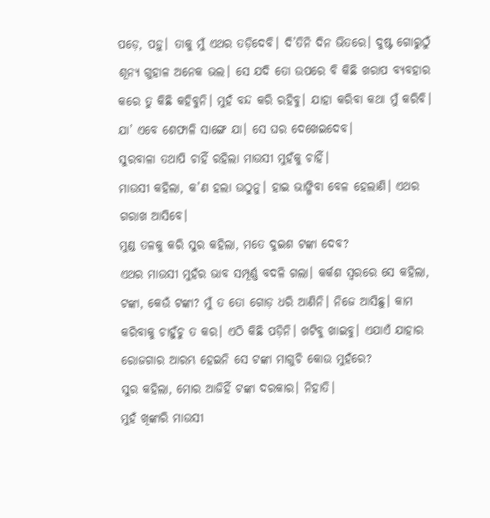ପଡ଼େ, ପଡ଼ୁ। ତାକୁ ମୁଁ ଏଥର ତଡ଼ିଦେବି। ଦି’ତିନି ଦିନ ଭିତରେ। ଦୁଷ୍ଟ ଗୋରୁଠୁଁ ଶୂନ୍ୟ ଗୁହାଳ ଅନେକ ଭଲ। ସେ ଯଦି ତୋ ଉପରେ ବି କିଛି ଖରାପ ବ୍ୟବହାର କରେ ତୁ କିଛି କହିବୁନି। ମୁହଁ ବନ୍ଦ କରି ରହିବୁ। ଯାହା କରିବା କଥା ମୁଁ କରିବି। ଯା’ ଏବେ ଶେଫାଳି ସାଙ୍ଗେ ଯା। ସେ ଘର ଦେଖେଇଦେବ।
ସୁରବାଳା ତଥାପି ଚାହିଁ ରହିଲା ମାଉସୀ ମୁହଁକୁ ଚାହିଁ।
ମାଉସୀ କହିଲା, କ’ଣ ହଲା ଉଠୁନୁ। ହାଇ ଭାଙ୍ଗିବା ବେଳ ହେଲାଣି। ଏଥର ଗରାଖ ଆସିବେ।
ମୁଣ୍ଡ ତଳକୁ କରି ସୁର କହିଲା, ମତେ ଦୁଇଶ ଟଙ୍କା ଦେବ?
ଏଥର ମାଉସୀ ମୁହଁର ଭାବ ସମ୍ପୂର୍ଣ୍ଣ ବଦଳି ଗଲା। କର୍କଶ ସ୍ବରରେ ସେ କହିଲା, ଟଙ୍କା, କେଉଁ ଟଙ୍କା? ମୁଁ ତ ତୋ ଗୋଡ଼ ଧରି ଆଣିନି। ନିଜେ ଆସିଛୁ। କାମ କରିବାକୁ ଚାହୁଁଚୁ ତ କର। ଏଠି କିଛି ପଡ଼ିନି। ଖଟିବୁ ଖାଇବୁ। ଏଯାଏଁ ଯାହାର ରୋଜଗାର ଆରମ୍ଭ ହେଇନି ସେ ଟଙ୍କା ମାଗୁଚି କୋଉ ମୁହଁରେ?
ସୁର କହିଲା, ମୋର ଆଜିହିଁ ଟଙ୍କା ଦରକାର। ନିହାତି।
ମୁହଁ ଖିଙ୍କାରି ମାଉସୀ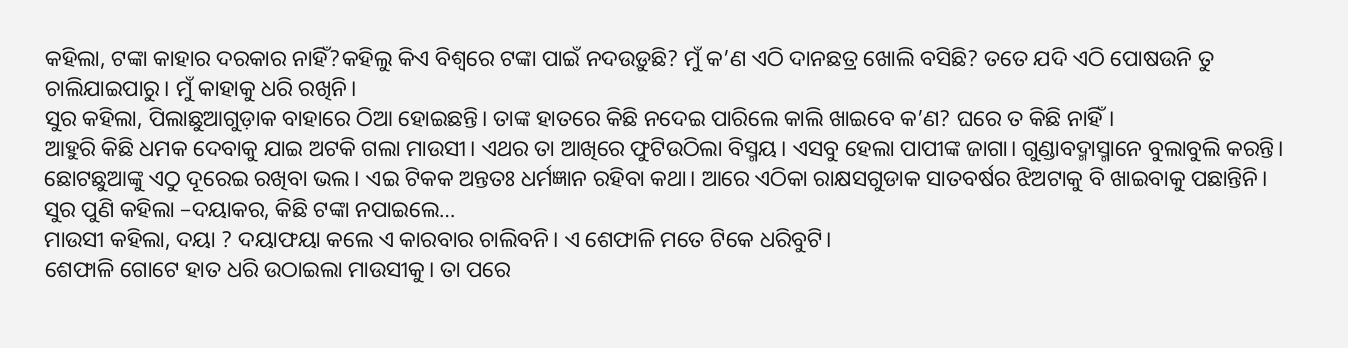କହିଲା, ଟଙ୍କା କାହାର ଦରକାର ନାହିଁ?କହିଲୁ କିଏ ବିଶ୍ବରେ ଟଙ୍କା ପାଇଁ ନଦଉଡ଼ୁଛି? ମୁଁ କ’ଣ ଏଠି ଦାନଛତ୍ର ଖୋଲି ବସିଛି? ତତେ ଯଦି ଏଠି ପୋଷଉନି ତୁ ଚାଲିଯାଇପାରୁ। ମୁଁ କାହାକୁ ଧରି ରଖିନି।
ସୁର କହିଲା, ପିଲାଛୁଆଗୁଡ଼ାକ ବାହାରେ ଠିଆ ହୋଇଛନ୍ତି। ତାଙ୍କ ହାତରେ କିଛି ନଦେଇ ପାରିଲେ କାଲି ଖାଇବେ କ’ଣ? ଘରେ ତ କିଛି ନାହିଁ।
ଆହୁରି କିଛି ଧମକ ଦେବାକୁ ଯାଇ ଅଟକି ଗଲା ମାଉସୀ। ଏଥର ତା ଆଖିରେ ଫୁଟିଉଠିଲା ବିସ୍ମୟ। ଏସବୁ ହେଲା ପାପୀଙ୍କ ଜାଗା। ଗୁଣ୍ଡାବଦ୍ମାସ୍ମାନେ ବୁଲାବୁଲି କରନ୍ତି। ଛୋଟଛୁଆଙ୍କୁ ଏଠୁ ଦୂରେଇ ରଖିବା ଭଲ। ଏଇ ଟିକକ ଅନ୍ତତଃ ଧର୍ମଜ୍ଞାନ ରହିବା କଥା। ଆରେ ଏଠିକା ରାକ୍ଷସଗୁଡାକ ସାତବର୍ଷର ଝିଅଟାକୁ ବି ଖାଇବାକୁ ପଛାନ୍ତିନି।
ସୁର ପୁଣି କହିଲା –ଦୟାକର, କିଛି ଟଙ୍କା ନପାଇଲେ…
ମାଉସୀ କହିଲା, ଦୟା ? ଦୟାଫୟା କଲେ ଏ କାରବାର ଚାଲିବନି। ଏ ଶେଫାଳି ମତେ ଟିକେ ଧରିବୁଟି।
ଶେଫାଳି ଗୋଟେ ହାତ ଧରି ଉଠାଇଲା ମାଉସୀକୁ। ତା ପରେ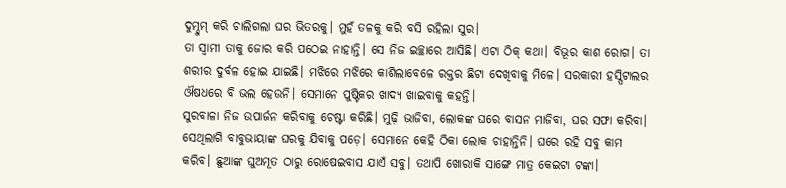ଦୁମ୍ଦୁମ୍ କରି ଚାଲିଗଲା ଘର ଭିତରକୁ। ମୁହଁ ତଳକୁ କରି ବସି ରହିଲା ସୁର।
ତା ସ୍ବାମୀ ତାକୁ ଜୋର କରି ପଠେଇ ନାହାନ୍ତି। ସେ ନିଜ ଇଚ୍ଛାରେ ଆସିଛି। ଏଟା ଠିକ୍ କଥା। ବିଭୂର କାଶ ରୋଗ। ତା ଶରୀର ଦୁର୍ବଳ ହୋଇ ଯାଇଛି। ମଝିରେ ମଝିରେ କାଶିଲାବେଳେ ରକ୍ତର ଛିଟା ଦେଖିବାକୁ ମିଳେ। ସରକାରୀ ହସ୍ପିଟାଲର ଔଷଧରେ ବି ଭଲ ହେଉନି। ସେମାନେ ପୁଷ୍ଟିକର ଖାଦ୍ୟ ଖାଇବାକୁ କହନ୍ତି।
ସୁରବାଳା ନିଜ ଉପାର୍ଜନ କରିବାକୁ ଚେଷ୍ଟା କରିଛି। ମୁଢ଼ି ଭାଜିବା, ଲୋକଙ୍କ ଘରେ ବାସନ ମାଜିବା, ଘର ସଫା କରିବା। ସେଥିଲାଗି ବାବୁଭାୟାଙ୍କ ଘରକୁ ଯିବାକୁ ପଡ଼େ। ସେମାନେ କେହି ଠିକା ଲୋକ ଚାହାନ୍ତିନି। ଘରେ ରହି ସବୁ କାମ କରିବ। ଛୁଆଙ୍କ ଘୁଅମୂତ ଠାରୁ ରୋଷେଇବାସ ଯାଏଁ ସବୁ। ତଥାପି ଖୋରାକି ସାଙ୍ଗେ ମାତ୍ର କେଇଟା ଟଙ୍କା।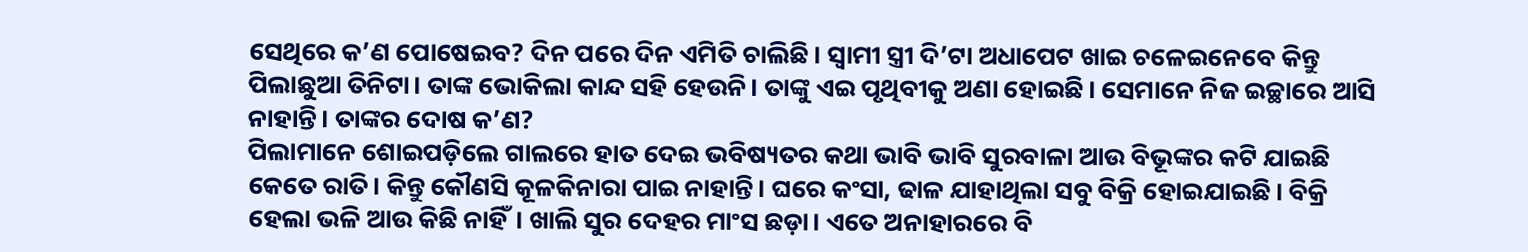ସେଥିରେ କ’ଣ ପୋଷେଇବ? ଦିନ ପରେ ଦିନ ଏମିତି ଚାଲିଛି। ସ୍ବାମୀ ସ୍ତ୍ରୀ ଦି’ଟା ଅଧାପେଟ ଖାଇ ଚଳେଇନେବେ କିନ୍ତୁ ପିଲାଛୁଆ ତିନିଟା। ତାଙ୍କ ଭୋକିଲା କାନ୍ଦ ସହି ହେଉନି। ତାଙ୍କୁ ଏଇ ପୃଥିବୀକୁ ଅଣା ହୋଇଛି। ସେମାନେ ନିଜ ଇଚ୍ଛାରେ ଆସି ନାହାନ୍ତି। ତାଙ୍କର ଦୋଷ କ’ଣ?
ପିଲାମାନେ ଶୋଇପଡ଼ିଲେ ଗାଲରେ ହାତ ଦେଇ ଭବିଷ୍ୟତର କଥା ଭାବି ଭାବି ସୁରବାଳା ଆଉ ବିଭୂଙ୍କର କଟି ଯାଇଛି କେତେ ରାତି। କିନ୍ତୁ କୌଣସି କୂଳକିନାରା ପାଇ ନାହାନ୍ତି। ଘରେ କଂସା, ଢାଳ ଯାହାଥିଲା ସବୁ ବିକ୍ରି ହୋଇଯାଇଛି। ବିକ୍ରି ହେଲା ଭଳି ଆଉ କିଛି ନାହିଁ। ଖାଲି ସୁର ଦେହର ମାଂସ ଛଡ଼ା। ଏତେ ଅନାହାରରେ ବି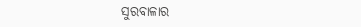ସୁରବାଳାର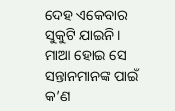ଦେହ ଏକେବାର ସୁକୁଟି ଯାଇନି। ମାଆ ହୋଇ ସେ ସନ୍ତାନମାନଙ୍କ ପାଇଁ କ’ଣ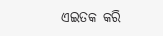ଏଇତକ କରି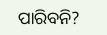ପାରିବନି?